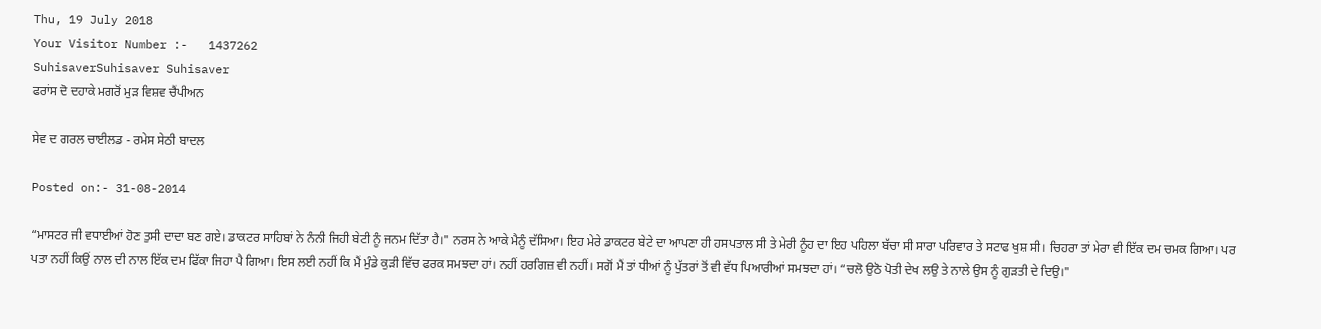Thu, 19 July 2018
Your Visitor Number :-   1437262
SuhisaverSuhisaver Suhisaver
ਫਰਾਂਸ ਦੋ ਦਹਾਕੇ ਮਗਰੋਂ ਮੁੜ ਵਿਸ਼ਵ ਚੈਂਪੀਅਨ

ਸੇਵ ਦ ਗਰਲ ਚਾਈਲਡ - ਰਮੇਸ ਸੇਠੀ ਬਾਦਲ

Posted on:- 31-08-2014

“ਮਾਸਟਰ ਜੀ ਵਧਾਈਆਂ ਹੋਣ ਤੁਸੀ ਦਾਦਾ ਬਣ ਗਏ। ਡਾਕਟਰ ਸਾਹਿਬਾਂ ਨੇ ਨੰਨੀ ਜਿਹੀ ਬੇਟੀ ਨੂੰ ਜਨਮ ਦਿੱਤਾ ਹੈ।" ਨਰਸ ਨੇ ਆਕੇ ਮੈਨੂੰ ਦੱਸਿਆ। ਇਹ ਮੇਰੇ ਡਾਕਟਰ ਬੇਟੇ ਦਾ ਆਪਣਾ ਹੀ ਹਸਪਤਾਲ ਸੀ ਤੇ ਮੇਰੀ ਨੂੰਹ ਦਾ ਇਹ ਪਹਿਲਾ ਬੱਚਾ ਸੀ ਸਾਰਾ ਪਰਿਵਾਰ ਤੇ ਸਟਾਫ ਖੁਸ਼ ਸੀ। ਚਿਹਰਾ ਤਾਂ ਮੇਰਾ ਵੀ ਇੱਕ ਦਮ ਚਮਕ ਗਿਆ। ਪਰ ਪਤਾ ਨਹੀਂ ਕਿਉਂ ਨਾਲ ਦੀ ਨਾਲ ਇੱਕ ਦਮ ਫਿੱਕਾ ਜਿਹਾ ਪੈ ਗਿਆ। ਇਸ ਲਈ ਨਹੀਂ ਕਿ ਮੈਂ ਮੁੰਡੇ ਕੁੜੀ ਵਿੱਚ ਫਰਕ ਸਮਝਦਾ ਹਾਂ। ਨਹੀਂ ਹਰਗਿਜ਼ ਵੀ ਨਹੀਂ। ਸਗੋਂ ਮੈਂ ਤਾਂ ਧੀਆਂ ਨੂੰ ਪੁੱਤਰਾਂ ਤੋਂ ਵੀ ਵੱਧ ਪਿਆਰੀਆਂ ਸਮਝਦਾ ਹਾਂ। “ਚਲੋ ਉਠੋ ਪੋਤੀ ਦੇਖ ਲਉ ਤੇ ਨਾਲੇ ਉਸ ਨੂੰ ਗੁੜਤੀ ਦੇ ਦਿਉ।"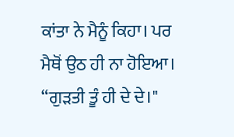ਕਾਂਤਾ ਨੇ ਮੈਨੂੰ ਕਿਹਾ। ਪਰ ਮੈਥੋਂ ਉਠ ਹੀ ਨਾ ਹੋਇਆ। “ਗੁੜਤੀ ਤੂੰ ਹੀ ਦੇ ਦੇ।"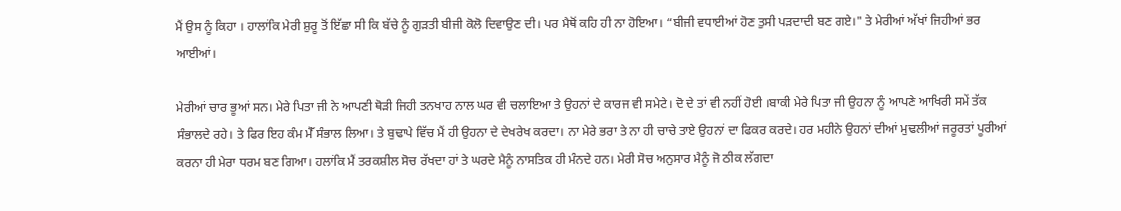ਮੈਂ ਉਸ ਨੂੰ ਕਿਹਾ । ਹਾਲਾਂਕਿ ਮੇਰੀ ਸ਼ੁਰੂ ਤੋਂ ਇੱਛਾ ਸੀ ਕਿ ਬੱਚੇ ਨੂੰ ਗੁੜਤੀ ਬੀਜੀ ਕੋਲੋ ਦਿਵਾਉਣ ਦੀ। ਪਰ ਮੈਥੋਂ ਕਹਿ ਹੀ ਨਾ ਹੋਇਆ। “ਬੀਜੀ ਵਧਾਈਆਂ ਹੋਣ ਤੁਸੀ ਪੜਦਾਦੀ ਬਣ ਗਏ।" ਤੇ ਮੇਰੀਆਂ ਅੱਖਾਂ ਜਿਹੀਆਂ ਭਰ ਆਈਆਂ।

ਮੇਰੀਆਂ ਚਾਰ ਭੂਆਂ ਸਨ। ਮੇਰੇ ਪਿਤਾ ਜੀ ਨੇ ਆਪਣੀ ਥੋੜੀ ਜਿਹੀ ਤਨਖਾਹ ਨਾਲ ਘਰ ਵੀ ਚਲਾਇਆ ਤੇ ਉਹਨਾਂ ਦੇ ਕਾਰਜ ਵੀ ਸਮੇਟੇ। ਦੋ ਦੇ ਤਾਂ ਵੀ ਨਹੀਂ ਹੋਈ ।ਬਾਕੀ ਮੇਰੇ ਪਿਤਾ ਜੀ ਉਹਨਾ ਨੂੰ ਆਪਣੇ ਆਖਿਰੀ ਸਮੇਂ ਤੱਕ ਸੰਭਾਲਦੇ ਰਹੇ। ਤੇ ਫਿਰ ਇਹ ਕੰਮ ਮੈੱ ਸੰਭਾਲ ਲਿਆ। ਤੇ ਬੁਢਾਪੇ ਵਿੱਚ ਮੈਂ ਹੀ ਉਹਨਾ ਦੇ ਦੇਖਰੇਖ ਕਰਦਾ। ਨਾ ਮੇਰੇ ਭਰਾ ਤੇ ਨਾ ਹੀ ਚਾਚੇ ਤਾਏ ਉਹਨਾਂ ਦਾ ਫਿਕਰ ਕਰਦੇ। ਹਰ ਮਹੀਨੇ ਉਹਨਾਂ ਦੀਆਂ ਮੁਢਲੀਆਂ ਜਰੂਰਤਾਂ ਪੂਰੀਆਂ ਕਰਨਾ ਹੀ ਮੇਰਾ ਧਰਮ ਬਣ ਗਿਆ। ਹਲਾਂਕਿ ਮੈਂ ਤਰਕਸ਼ੀਲ ਸੋਚ ਰੱਖਦਾ ਹਾਂ ਤੇ ਘਰਦੇ ਮੈਨੂੰ ਨਾਸਤਿਕ ਹੀ ਮੰਨਦੇ ਹਨ। ਮੇਰੀ ਸੋਚ ਅਨੁਸਾਰ ਮੈਨੂੰ ਜੋ ਠੀਕ ਲੱਗਦਾ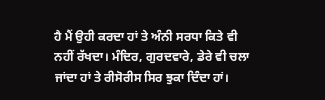ਹੈ ਮੈਂ ਉਹੀ ਕਰਦਾ ਹਾਂ ਤੇ ਅੰਨੀ ਸਰਧਾ ਕਿਤੇ ਵੀ ਨਹੀਂ ਰੱਖਦਾ। ਮੰਦਿਰ, ਗੁਰਦਵਾਰੇ, ਡੇਰੇ ਵੀ ਚਲਾ ਜਾਂਦਾ ਹਾਂ ਤੇ ਰੀਸੋਰੀਸ ਸਿਰ ਝੁਕਾ ਦਿੰਦਾ ਹਾਂ।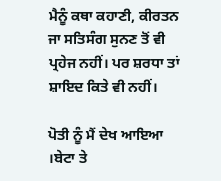ਮੈਨੂੰ ਕਥਾ ਕਹਾਣੀ, ਕੀਰਤਨ ਜਾ ਸਤਿਸੰਗ ਸੁਨਣ ਤੋਂ ਵੀ ਪ੍ਰਹੇਜ ਨਹੀਂ। ਪਰ ਸ਼ਰਧਾ ਤਾਂ ਸ਼ਾਇਦ ਕਿਤੇ ਵੀ ਨਹੀਂ।

ਪੋਤੀ ਨੂੰ ਮੈਂ ਦੇਖ ਆਇਆ ।ਬੇਟਾ ਤੇ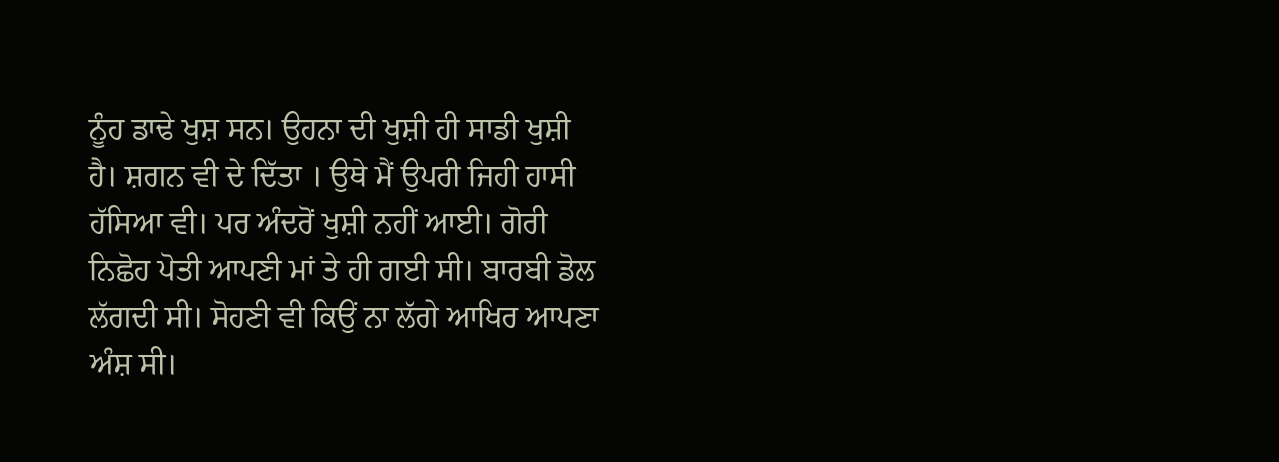ਨੂੰਹ ਡਾਢੇ ਖੁਸ਼ ਸਨ। ਉਹਨਾ ਦੀ ਖੁਸ਼ੀ ਹੀ ਸਾਡੀ ਖੁਸ਼ੀ ਹੈ। ਸ਼ਗਨ ਵੀ ਦੇ ਦਿੱਤਾ । ਉਥੇ ਮੈਂ ਉਪਰੀ ਜਿਹੀ ਹਾਸੀ ਹੱਸਿਆ ਵੀ। ਪਰ ਅੰਦਰੋਂ ਖੁਸ਼ੀ ਨਹੀਂ ਆਈ। ਗੋਰੀ ਨਿਛੋਹ ਪੋਤੀ ਆਪਣੀ ਮਾਂ ਤੇ ਹੀ ਗਈ ਸੀ। ਬਾਰਬੀ ਡੋਲ ਲੱਗਦੀ ਸੀ। ਸੋਹਣੀ ਵੀ ਕਿਉਂ ਨਾ ਲੱਗੇ ਆਖਿਰ ਆਪਣਾ ਅੰਸ਼ ਸੀ।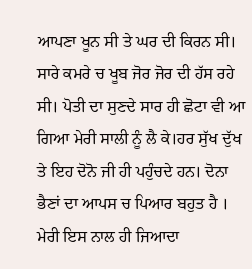ਆਪਣਾ ਖੂਨ ਸੀ ਤੇ ਘਰ ਦੀ ਕਿਰਨ ਸੀ। ਸਾਰੇ ਕਮਰੇ ਚ ਖੂਬ ਜੋਰ ਜੋਰ ਦੀ ਹੱਸ ਰਹੇ ਸੀ। ਪੋਤੀ ਦਾ ਸੁਣਦੇ ਸਾਰ ਹੀ ਛੋਟਾ ਵੀ ਆ ਗਿਆ ਮੇਰੀ ਸਾਲੀ ਨੂੰ ਲੈ ਕੇ।ਹਰ ਸੁੱਖ ਦੁੱਖ ਤੇ ਇਹ ਦੋਨੋ ਜੀ ਹੀ ਪਹੁੰਚਦੇ ਹਨ। ਦੋਨਾ ਭੈਣਾਂ ਦਾ ਆਪਸ ਚ ਪਿਆਰ ਬਹੁਤ ਹੈ । ਮੇਰੀ ਇਸ ਨਾਲ ਹੀ ਜਿਆਦਾ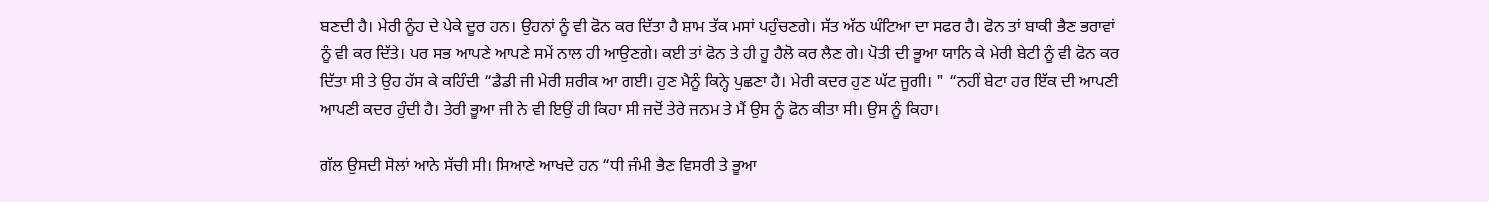ਬਣਦੀ ਹੈ। ਮੇਰੀ ਨੂੰਹ ਦੇ ਪੇਕੇ ਦੂਰ ਹਨ। ਉਹਨਾਂ ਨੂੰ ਵੀ ਫੋਨ ਕਰ ਦਿੱਤਾ ਹੈ ਸ਼ਾਮ ਤੱਕ ਮਸਾਂ ਪਹੁੰਚਣਗੇ। ਸੱਤ ਅੱਠ ਘੰਟਿਆ ਦਾ ਸਫਰ ਹੈ। ਫੋਨ ਤਾਂ ਬਾਕੀ ਭੈਣ ਭਰਾਵਾਂ ਨੂੰ ਵੀ ਕਰ ਦਿੱਤੇ। ਪਰ ਸਭ ਆਪਣੇ ਆਪਣੇ ਸਮੇਂ ਨਾਲ ਹੀ ਆਉਣਗੇ। ਕਈ ਤਾਂ ਫੋਨ ਤੇ ਹੀ ਹੂ ਹੈਲੋ ਕਰ ਲੈਣ ਗੇ। ਪੋਤੀ ਦੀ ਭੂਆ ਯਾਨਿ ਕੇ ਮੇਰੀ ਬੇਟੀ ਨੂੰ ਵੀ ਫੋਨ ਕਰ ਦਿੱਤਾ ਸੀ ਤੇ ਉਹ ਹੱਸ ਕੇ ਕਹਿੰਦੀ “ਡੈਡੀ ਜੀ ਮੇਰੀ ਸ਼ਰੀਕ ਆ ਗਈ। ਹੁਣ ਮੈਨੂੰ ਕਿਨ੍ਹੇ ਪੁਛਣਾ ਹੈ। ਮੇਰੀ ਕਦਰ ਹੁਣ ਘੱਟ ਜੂਗੀ। " “ਨਹੀਂ ਬੇਟਾ ਹਰ ਇੱਕ ਦੀ ਆਪਣੀ ਆਪਣੀ ਕਦਰ ਹੁੰਦੀ ਹੈ। ਤੇਰੀ ਭੂਆ ਜੀ ਨੇ ਵੀ ਇਉਂ ਹੀ ਕਿਹਾ ਸੀ ਜਦੋਂ ਤੇਰੇ ਜਨਮ ਤੇ ਮੈਂ ਉਸ ਨੂੰ ਫੋਨ ਕੀਤਾ ਸੀ। ਉਸ ਨੂੰ ਕਿਹਾ।

ਗੱਲ ਉਸਦੀ ਸੋਲਾਂ ਆਨੇ ਸੱਚੀ ਸੀ। ਸਿਆਣੇ ਆਖਦੇ ਹਨ “ਧੀ ਜੰਮੀ ਭੈਣ ਵਿਸਰੀ ਤੇ ਭੂਆ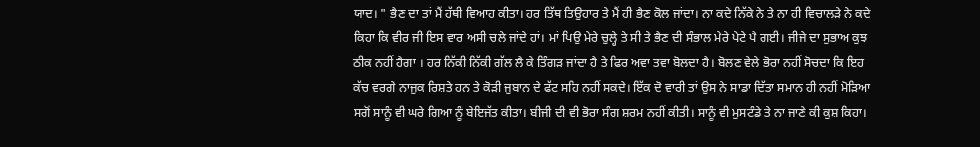ਯਾਦ। " ਭੈਣ ਦਾ ਤਾਂ ਮੈਂ ਹੱਥੀ ਵਿਆਹ ਕੀਤਾ। ਹਰ ਤਿੱਥ ਤਿਉਹਾਰ ਤੇ ਮੈਂ ਹੀ ਭੈਣ ਕੋਲ ਜਾਂਦਾ। ਨਾ ਕਦੇ ਨਿੱਕੇ ਨੇ ਤੇ ਨਾ ਹੀ ਵਿਚਾਲੜੇ ਨੇ ਕਦੇ ਕਿਹਾ ਕਿ ਵੀਰ ਜੀ ਇਸ ਵਾਰ ਅਸੀ ਚਲੇ ਜਾਂਦੇ ਹਾਂ। ਮਾਂ ਪਿਉ ਮੇਰੇ ਚੁਲ੍ਹੇ ਤੇ ਸੀ ਤੇ ਭੈਣ ਦੀ ਸੰਭਾਲ ਮੇਰੇ ਪੇਟੇ ਪੈ ਗਈ। ਜੀਜੇ ਦਾ ਸੁਭਾਅ ਕੁਝ ਠੀਕ ਨਹੀਂ ਹੈਗਾ । ਹਰ ਨਿੱਕੀ ਨਿੱਕੀ ਗੱਲ ਲੈ ਕੇ ਤਿੰਗੜ ਜਾਂਦਾ ਹੈ ਤੇ ਫਿਰ ਅਵਾ ਤਵਾ ਬੋਲਦਾ ਹੈ। ਬੋਲਣ ਵੇਲੇ ਭੋਰਾ ਨਹੀਂ ਸੋਚਦਾ ਕਿ ਇਹ ਕੱਚ ਵਰਗੇ ਨਾਜੁਕ ਰਿਸ਼ਤੇ ਹਨ ਤੇ ਕੋੜੀ ਜੁਬਾਨ ਦੇ ਫੱਟ ਸਹਿ ਨਹੀਂ ਸਕਦੇ। ਇੱਕ ਦੋ ਵਾਰੀ ਤਾਂ ਉਸ ਨੇ ਸਾਡਾ ਦਿੱਤਾ ਸਮਾਨ ਹੀ ਨਹੀਂ ਮੋੜਿਆ ਸਗੋਂ ਸਾਨੂੰ ਵੀ ਘਰੇ ਗਿਆ ਨੂੰ ਬੇਇਜੱਤ ਕੀਤਾ। ਬੀਜੀ ਦੀ ਵੀ ਭੋਰਾ ਸੰਗ ਸ਼ਰਮ ਨਹੀਂ ਕੀਤੀ। ਸਾਨੂੰ ਵੀ ਮੁਸਟੰਡੇ ਤੇ ਨਾ ਜਾਣੇ ਕੀ ਕੁਸ਼ ਕਿਹਾ।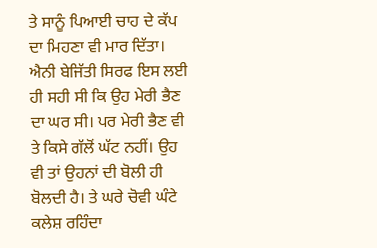ਤੇ ਸਾਨੂੰ ਪਿਆਈ ਚਾਹ ਦੇ ਕੱਪ ਦਾ ਮਿਹਣਾ ਵੀ ਮਾਰ ਦਿੱਤਾ। ਐਨੀ ਬੇਜਿੱਤੀ ਸਿਰਫ ਇਸ ਲਈ ਹੀ ਸਹੀ ਸੀ ਕਿ ਉਹ ਮੇਰੀ ਭੈਣ ਦਾ ਘਰ ਸੀ। ਪਰ ਮੇਰੀ ਭੈਣ ਵੀ ਤੇ ਕਿਸੇ ਗੱਲੋਂ ਘੱਟ ਨਹੀਂ। ਉਹ ਵੀ ਤਾਂ ਉਹਨਾਂ ਦੀ ਬੋਲੀ ਹੀ ਬੋਲਦੀ ਹੈ। ਤੇ ਘਰੇ ਚੋਵੀ ਘੰਟੇ ਕਲੇਸ਼ ਰਹਿੰਦਾ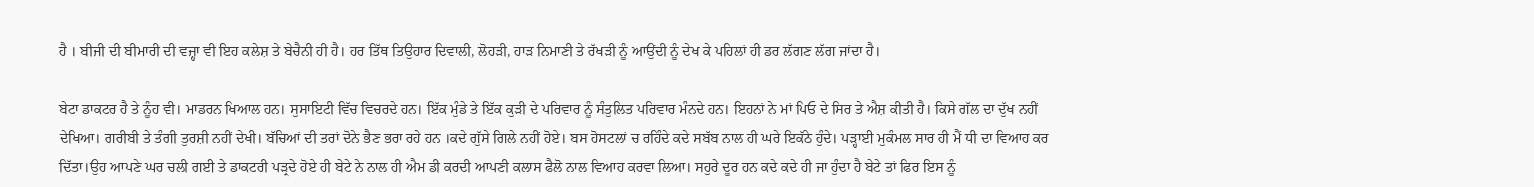ਹੈ । ਬੀਜੀ ਦੀ ਬੀਮਾਰੀ ਦੀ ਵਜ਼੍ਹਾ ਵੀ ਇਹ ਕਲੇਸ਼ ਤੇ ਬੇਚੈਨੀ ਹੀ ਹੈ। ਹਰ ਤਿੱਥ ਤਿਉਹਾਰ ਦਿਵਾਲੀ, ਲੋਹੜੀ, ਹਾੜ ਨਿਮਾਣੀ ਤੇ ਰੱਖੜੀ ਨੂੰ ਆਉਂਦੀ ਨੂੰ ਦੇਖ ਕੇ ਪਹਿਲਾਂ ਹੀ ਡਰ ਲੱਗਣ ਲੱਗ ਜਾਂਦਾ ਹੈ।

ਬੇਟਾ ਡਾਕਟਰ ਹੈ ਤੇ ਨੂੰਹ ਵੀ। ਮਾਡਰਨ ਖਿਆਲ ਹਨ। ਸੁਸਾਇਟੀ ਵਿੱਚ ਵਿਚਰਦੇ ਹਨ। ਇੱਕ ਮੁੰਡੇ ਤੇ ਇੱਕ ਕੁੜੀ ਦੇ ਪਰਿਵਾਰ ਨੂੰ ਸੰਤੁਲਿਤ ਪਰਿਵਾਰ ਮੰਨਦੇ ਹਨ। ਇਹਨਾਂ ਨੇ ਮਾਂ ਪਿਓ ਦੇ ਸਿਰ ਤੇ ਐਸ਼ ਕੀਤੀ ਹੈ। ਕਿਸੇ ਗੱਲ ਦਾ ਦੁੱਖ ਨਹੀਂ ਦੇਖਿਆ। ਗਰੀਬੀ ਤੇ ਤੰਗੀ ਤੁਰਸ਼ੀ ਨਹੀਂ ਦੇਖੀ। ਬੱਚਿਆਂ ਦੀ ਤਰਾਂ ਦੋਨੇ ਭੈਣ ਭਰਾ ਰਹੇ ਹਨ ।ਕਦੇ ਗੁੱਸੇ ਗਿਲੇ ਨਹੀਂ ਹੋਏ। ਬਸ ਹੋਸਟਲਾਂ ਚ ਰਹਿੰਦੇ ਕਦੇ ਸਬੱਬ ਨਾਲ ਹੀ ਘਰੇ ਇਕੱਠੇ ਹੁੰਦੇ। ਪੜ੍ਹਾਈ ਮੁਕੰਮਲ ਸਾਰ ਹੀ ਮੈਂ ਧੀ ਦਾ ਵਿਆਹ ਕਰ ਦਿੱਤਾ।ਉਹ ਆਪਣੇ ਘਰ ਚਲੀ ਗਈ ਤੇ ਡਾਕਟਰੀ ਪੜ੍ਰਦੇ ਹੋਏ ਹੀ ਬੇਟੇ ਨੇ ਨਾਲ ਹੀ ਐਮ ਡੀ ਕਰਦੀ ਆਪਣੀ ਕਲਾਸ ਫੈਲੋ ਨਾਲ ਵਿਆਹ ਕਰਵਾ ਲਿਆ। ਸਹੁਰੇ ਦੂਰ ਹਨ ਕਦੇ ਕਦੇ ਹੀ ਜਾ ਹੁੰਦਾ ਹੈ ਬੇਟੇ ਤਾਂ ਫਿਰ ਇਸ ਨੂੰ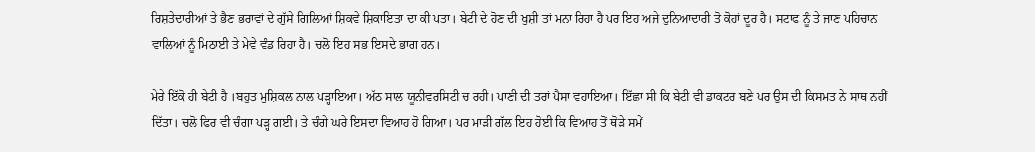ਰਿਸ਼ਤੇਦਾਰੀਆਂ ਤੇ ਭੈਣ ਭਰਾਵਾਂ ਦੇ ਗੁੱਸੇ ਗਿਲਿਆਂ ਸ਼ਿਕਵੇ ਸ਼ਿਕਾਇਤਾ ਦਾ ਕੀ ਪਤਾ। ਬੇਟੀ ਦੇ ਹੋਣ ਦੀ ਖੁਸ਼ੀ ਤਾਂ ਮਨਾ ਰਿਹਾ ਹੈ ਪਰ ਇਹ ਅਜੇ ਦੁਨਿਆਦਾਰੀ ਤੋ ਕੋਹਾਂ ਦੂਰ ਹੈ। ਸਟਾਫ ਨੂੰ ਤੇ ਜਾਣ ਪਹਿਚਾਨ ਵਾਲਿਆਂ ਨੂੰ ਮਿਠਾਈ ਤੇ ਮੇਵੇ ਵੰਡ ਰਿਹਾ ਹੈ। ਚਲੋ ਇਹ ਸਭ ਇਸਦੇ ਭਾਗ ਹਨ।

ਮੇਰੇ ਇੱਕੋ ਹੀ ਬੇਟੀ ਹੈ ।ਬਹੁਤ ਮੁਸ਼ਿਕਲ ਨਾਲ ਪੜ੍ਹਾਇਆ। ਅੱਠ ਸਾਲ ਯੂਨੀਵਰਸਿਟੀ ਚ ਰਹੀ। ਪਾਣੀ ਦੀ ਤਰਾਂ ਪੈਸਾ ਵਹਾਇਆ। ਇੱਛਾ ਸੀ ਕਿ ਬੇਟੀ ਵੀ ਡਾਕਟਰ ਬਣੇ ਪਰ ਉਸ ਦੀ ਕਿਸਮਤ ਨੇ ਸਾਥ ਨਹੀਂ ਦਿੱਤਾ। ਚਲੋ ਫਿਰ ਵੀ ਚੰਗਾ ਪੜ੍ਹ ਗਈ। ਤੇ ਚੰਗੇ ਘਰੇ ਇਸਦਾ ਵਿਆਹ ਹੋ ਗਿਆ। ਪਰ ਮਾੜੀ ਗੱਲ ਇਹ ਹੋਈ ਕਿ ਵਿਆਹ ਤੋਂ ਥੋੜੇ ਸਮੇਂ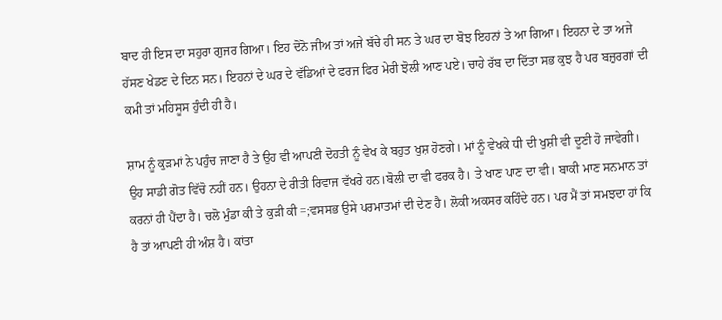ਬਾਦ ਹੀ ਇਸ ਦਾ ਸਹੁਰਾ ਗੁਜਰ ਗਿਆ। ਇਹ ਦੋਨੋ ਜੀਅ ਤਾਂ ਅਜੇ ਬੱਚੇ ਹੀ ਸਨ ਤੇ ਘਰ ਦਾ ਬੋਝ ਇਹਨਾਂ ਤੇ ਆ ਗਿਆ। ਇਹਨਾ ਦੇ ਤਾ ਅਜੇ ਹੱਸਣ ਖੇਡਣ ਦੇ ਦਿਨ ਸਨ। ਇਹਨਾਂ ਦੇ ਘਰ ਦੇ ਵੱਡਿਆਂ ਦੇ ਫਰਜ ਫਿਰ ਮੇਰੀ ਝੋਲੀ ਆਣ ਪਏ। ਚਾਹੇ ਰੱਬ ਦਾ ਦਿੱਤਾ ਸਭ ਕੁਝ ਹੈ ਪਰ ਬਜ਼ੁਰਗਾਂ ਦੀ ਕਮੀ ਤਾਂ ਮਹਿਸੂਸ ਹੁੰਦੀ ਹੀ ਹੈ।

ਸ਼ਾਮ ਨੂੰ ਕੁੜਮਾਂ ਨੇ ਪਹੁੰਚ ਜਾਣਾ ਹੈ ਤੇ ਉਹ ਵੀ ਆਪਣੀ ਦੋਹਤੀ ਨੂੰ ਵੇਖ ਕੇ ਬਹੁਤ ਖੁਸ਼ ਹੋਣਗੇ। ਮਾਂ ਨੂੰ ਵੇਖਕੇ ਧੀ ਦੀ ਖੁਸ਼ੀ ਵੀ ਦੂਣੀ ਹੋ ਜਾਵੇਗੀ। ਉਹ ਸਾਡੀ ਗੋਤ ਵਿੱਚੋ ਨਹੀਂ ਹਨ। ਉਹਨਾ ਦੇ ਰੀਤੀ ਰਿਵਾਜ ਵੱਖਰੇ ਹਨ।ਬੋਲੀ ਦਾ ਵੀ ਫਰਕ ਹੈ। ਤੇ ਖਾਣ ਪਾਣ ਦਾ ਵੀ। ਬਾਕੀ ਮਾਣ ਸਨਮਾਨ ਤਾਂ ਕਰਨਾਂ ਹੀ ਪੈਂਦਾ ਹੈ। ਚਲੋ ਮੁੰਡਾ ਕੀ ਤੇ ਕੁੜੀ ਕੀ =;ਵਸਸਭ ਉਸੇ ਪਰਮਾਤਮਾਂ ਦੀ ਦੇਣ ਹੈ। ਲੋਕੀ ਅਕਸਰ ਕਹਿੰਦੇ ਹਨ। ਪਰ ਮੈਂ ਤਾਂ ਸਮਝਦਾ ਹਾਂ ਕਿ ਹੈ ਤਾਂ ਆਪਣੀ ਹੀ ਅੰਸ਼ ਹੈ। ਕਾਂਤਾ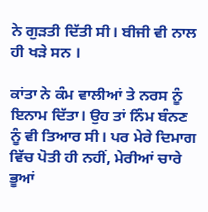ਨੇ ਗੁੜਤੀ ਦਿੱਤੀ ਸੀ। ਬੀਜੀ ਵੀ ਨਾਲ ਹੀ ਖੜੇ ਸਨ ।

ਕਾਂਤਾ ਨੇ ਕੰਮ ਵਾਲੀਆਂ ਤੇ ਨਰਸ ਨੂੰ ਇਨਾਮ ਦਿੱਤਾ। ਉਹ ਤਾਂ ਨਿੰਮ ਬੰਨਣ ਨੂੰ ਵੀ ਤਿਆਰ ਸੀ। ਪਰ ਮੇਰੇ ਦਿਮਾਗ ਵਿੱਚ ਪੋਤੀ ਹੀ ਨਹੀਂ, ਮੇਰੀਆਂ ਚਾਰੇ ਭੂਆਂ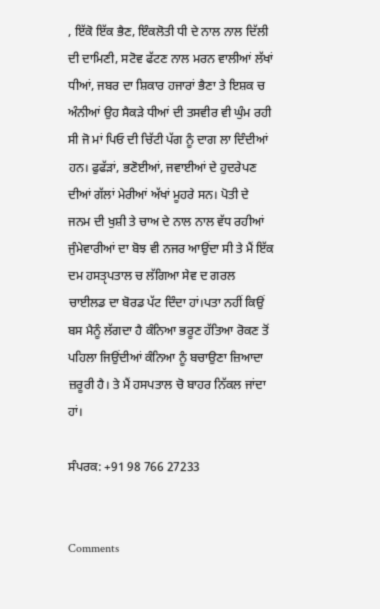, ਇੱਕੋ ਇੱਕ ਭੈਣ, ਇੰਕਲੋਤੀ ਧੀ ਦੇ ਨਾਲ ਨਾਲ ਦਿੱਲੀ ਦੀ ਦਾਮਿਣੀ, ਸਟੋਵ ਫੱਟਣ ਨਾਲ ਮਰਨ ਵਾਲੀਆਂ ਲੱਖਾਂ ਧੀਆਂ, ਜਬਰ ਦਾ ਸ਼ਿਕਾਰ ਹਜਾਰਾਂ ਭੈਣਾ ਤੇ ਇਸ਼ਕ ਚ ਅੰਨੀਆਂ ਉਹ ਸੈਕੜੇ ਧੀਆਂ ਦੀ ਤਸਵੀਰ ਵੀ ਘੁੰਮ ਰਹੀ ਸੀ ਜੋ ਮਾਂ ਪਿਓ ਦੀ ਚਿੱਟੀ ਪੱਗ ਨੂੰ ਦਾਗ ਲਾ ਦਿੰਦੀਆਂ ਹਨ। ਫੁਫੱੜਾਂ, ਭਣੋਈਆਂ, ਜਵਾਈਆਂ ਦੇ ਹੁਦਰੇਪਣ ਦੀਆਂ ਗੱਲਾਂ ਮੇਰੀਆਂ ਅੱਖਾਂ ਮੂਹਰੇ ਸਨ। ਪੋਤੀ ਦੇ ਜਨਮ ਦੀ ਖੁਸ਼ੀ ਤੇ ਚਾਅ ਦੇ ਨਾਲ ਨਾਲ ਵੱਧ ਰਹੀਆਂ ਜੁੰਮੇਵਾਰੀਆਂ ਦਾ ਬੋਝ ਵੀ ਨਜਰ ਆਉਂਦਾ ਸੀ ਤੇ ਮੈਂ ਇੱਕ ਦਮ ਹਸਤੵਪਤਾਲ ਚ ਲੱਗਿਆ ਸੇਵ ਦ ਗਰਲ ਚਾਈਲਡ ਦਾ ਬੋਰਡ ਪੱਟ ਦਿੰਦਾ ਹਾਂ।ਪਤਾ ਨਹੀਂ ਕਿਉਂ ਬਸ ਮੈਨੂੰ ਲੱਗਦਾ ਹੈ ਕੰਨਿਆ ਭਰੂਣ ਹੱਤਿਆ ਰੋਕਣ ਤੋਂ ਪਹਿਲਾ ਜਿਉਂਦੀਆਂ ਕੰਨਿਆ ਨੂੰ ਬਚਾਉਣਾ ਜ਼ਿਆਦਾ ਜ਼ਰੂਰੀ ਹੈ। ਤੇ ਮੈਂ ਹਸਪਤਾਲ ਚੋ ਬਾਹਰ ਨਿੱਕਲ ਜਾਂਦਾ ਹਾਂ।

ਸੰਪਰਕ: +91 98 766 27233


Comments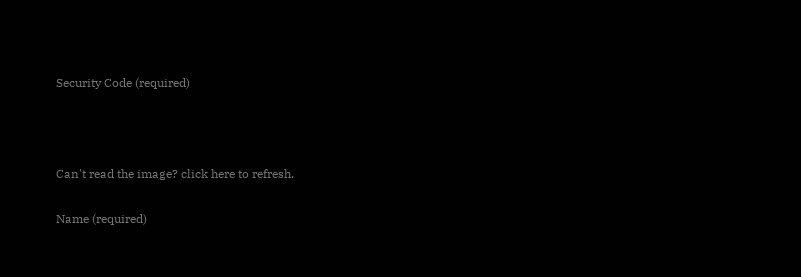Security Code (required)



Can't read the image? click here to refresh.

Name (required)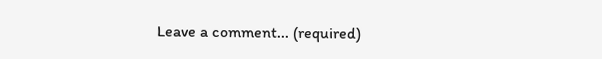Leave a comment... (required)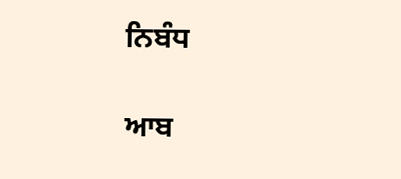ਨਿਬੰਧ

ਆਬ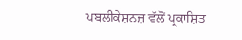ਪਬਲੀਕੇਸ਼ਨਜ਼ ਵੱਲੋਂ ਪ੍ਰਕਾਸ਼ਿਤ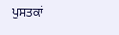ਪੁਸਤਕਾਂ